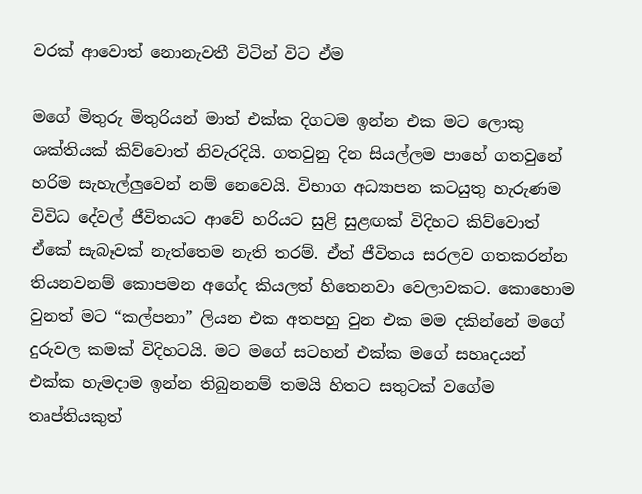වරක් ආවොත් නොනැවතී විටින් විට ඒම

මගේ මිතුරු මිතුරියන් මාත් එක්ක දිගටම ඉන්න එක මට ලොකු ශක්තියක් කිව්වොත් නිවැරදියි. ගතවුනු දින සියල්ලම පාහේ ගතවුනේ හරිම සැහැල්ලුවෙන් නම් නෙවෙයි. විභාග අධ්‍යාපන කටයුතු හැරුණම විවිධ දේවල් ජීවිතයට ආවේ හරියට සුළි සුළඟක් විදිහට කිව්වොත් ඒකේ සැබෑවක් නැත්තෙම නැති තරම්. ඒත් ජීවිතය සරලව ගතකරන්න තියනවනම් කොපමන අගේද කියලත් හිතෙනවා වෙලාවකට. කොහොම වුනත් මට “කල්පනා” ලියන එක අතපහු වුන එක මම දකින්නේ මගේ දුරුවල කමක් විදිහටයි. මට මගේ සටහන් එක්ක මගේ සහෘදයන් එක්ක හැමදාම ඉන්න තිබුනනම් තමයි හිතට සතුටක් වගේම තෘප්තියකුත්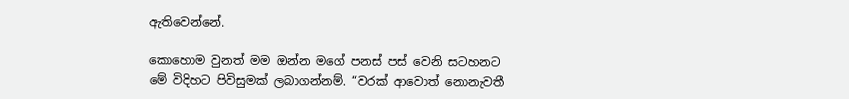ඇතිවෙන්නේ.

කොහොම වුනත් මම ඔන්න මගේ පනස් පස් වෙනි සටහනට මේ විදිහට පිවිසුමක් ලබාගන්නම්. “වරක් ආවොත් නොනැවතී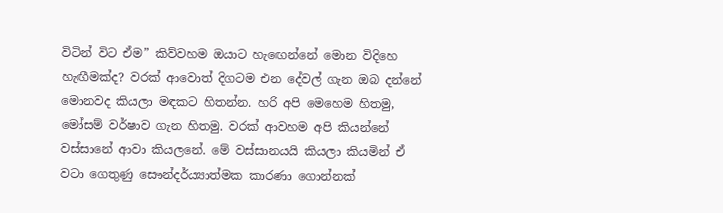විටින් විට ඒම” කිව්වහම ඔයාට හැඟෙන්නේ මොන විදිහෙ හැඟීමක්ද? වරක් ආවොත් දිගටම එන දේවල් ගැන ඔබ දන්නේ මොනවද කියලා මඳකට හිතන්න. හරි අපි මෙහෙම හිතමු, මෝසම් වර්ෂාව ගැන හිතමු. වරක් ආවහම අපි කියන්නේ වස්සානේ ආවා කියලනේ. මේ වස්සානයයි කියලා කියමින් ඒ වටා ගෙතුණු සෞන්දර්ය්‍යාත්මක කාරණා ගොන්නක්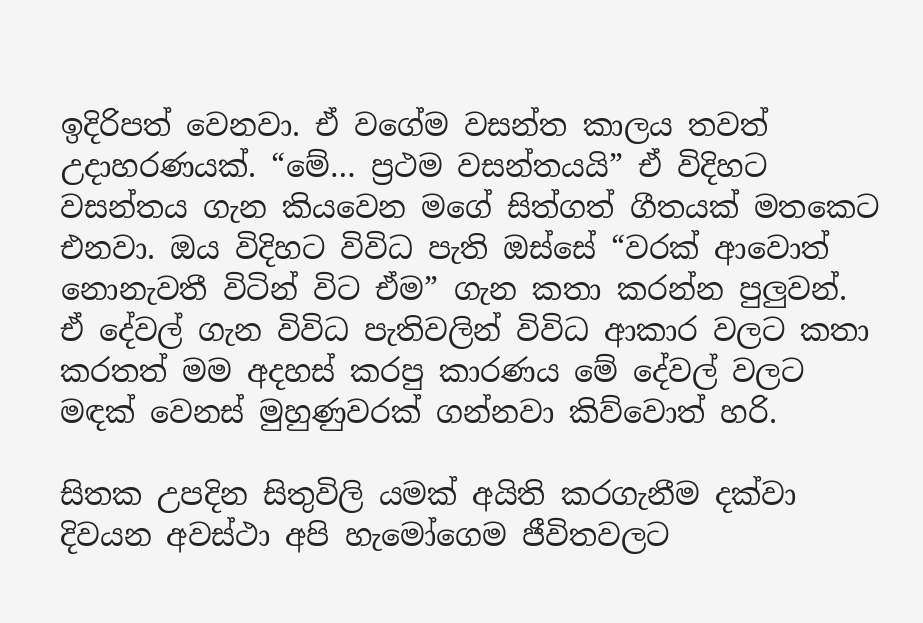ඉදිරිපත් වෙනවා. ඒ වගේම වසන්ත කාලය තවත් උදාහරණයක්. “මේ… ප්‍රථම වසන්තයයි” ඒ විදිහට වසන්තය ගැන කියවෙන මගේ සිත්ගත් ගීතයක් මතකෙට එනවා. ඔය විදිහට විවිධ පැති ඔස්සේ “වරක් ආවොත් නොනැවතී විටින් විට ඒම” ගැන කතා කරන්න පුලුවන්. ඒ දේවල් ගැන විවිධ පැතිවලින් විවිධ ආකාර වලට කතා කරතත් මම අදහස් කරපු කාරණය මේ දේවල් වලට මඳක් වෙනස් මුහුණුවරක් ගන්නවා කිව්වොත් හරි.

සිතක උපදින සිතුවිලි යමක් අයිති කරගැනීම දක්වා දිවයන අවස්ථා අපි හැමෝගෙම ජීවිතවලට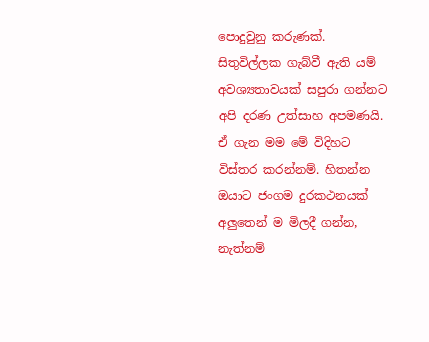පොදුවුනු කරුණක්. සිතුවිල්ලක ගැබ්වී ඇති යම් අවශ්‍යතාවයක් සපුරා ගන්නට අපි දරණ උත්සාහ අපමණයි. ඒ ගැන මම මේ විදිහට විස්තර කරන්නම්. හිතන්න ඔයාට ජංගම දුරකථනයක් අලුතෙන් ම මිලදී ගන්න, නැත්නම්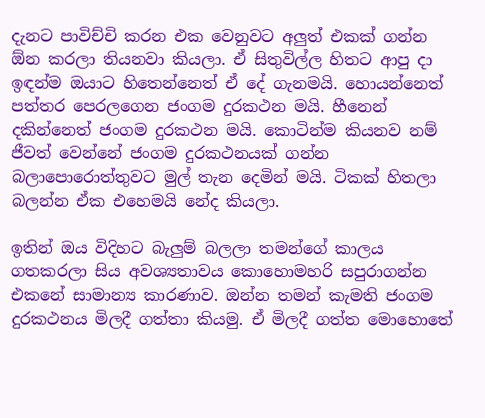දැනට පාවිච්චි කරන එක වෙනුවට අලුත් එකක් ගන්න ඕන කරලා තියනවා කියලා. ඒ සිතුවිල්ල හිතට ආපු දා ඉඳන්ම ඔයාට හිතෙන්නෙත් ඒ දේ ගැනමයි. හොයන්නෙත් පත්තර පෙරලගෙන ජංගම දුරකථන මයි. හීනෙන් දකින්නෙත් ජංගම දුරකථන මයි. කොටින්ම කියනව නම් ජීවත් වෙන්නේ ජංගම දුරකථනයක් ගන්න බලාපොරොත්තුවට මුල් තැන දෙමින් මයි. ටිකක් හිතලා බලන්න ඒක එහෙමයි නේද කියලා.

ඉතින් ඔය විදිහට බැලුම් බලලා තමන්ගේ කාලය ගතකරලා සිය අවශ්‍යතාවය කොහොමහරි සපුරාගන්න එකනේ සාමාන්‍ය කාරණාව. ඔන්න තමන් කැමති ජංගම දුරකථනය මිලදී ගත්තා කියමු. ඒ මිලදී ගත්ත මොහොතේ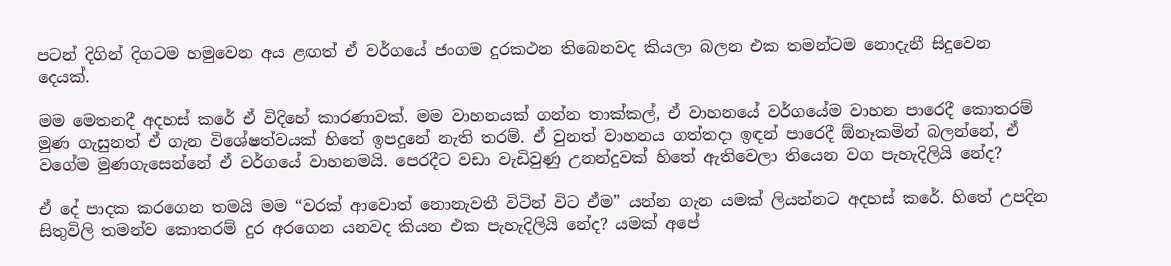පටන් දිගින් දිගටම හමුවෙන අය ළඟත් ඒ වර්ගයේ ජංගම දුරකථන තිබෙනවද කියලා බලන එක තමන්ටම නොදැනී සිදුවෙන දෙයක්.

මම මෙතනදී අදහස් කරේ ඒ විදිහේ කාරණාවක්. මම වාහනයක් ගන්න තාක්කල්, ඒ වාහනයේ වර්ගයේම වාහන පාරෙදී කොතරම් මුණ ගැසුනත් ඒ ගැන විශේෂත්වයක් හිතේ ඉපදුනේ නැති තරම්. ඒ වුනත් වාහනය ගත්තදා ඉඳන් පාරෙදී ඕනෑකමින් බලන්නේ, ඒ වගේම මුණගැසෙන්නේ ඒ වර්ගයේ වාහනමයි. පෙරදීට වඩා වැඩිවුණු උනන්දුවක් හිතේ ඇතිවෙලා තියෙන වග පැහැදිලියි නේද?

ඒ දේ පාදක කරගෙන තමයි මම “වරක් ආවොත් නොනැවතී විටින් විට ඒම” යන්න ගැන යමක් ලියන්නට අදහස් කරේ. හිතේ උපදින සිතුවිලි තමන්ව කොතරම් දුර අරගෙන යනවද කියන එක පැහැදිලියි නේද? යමක් අපේ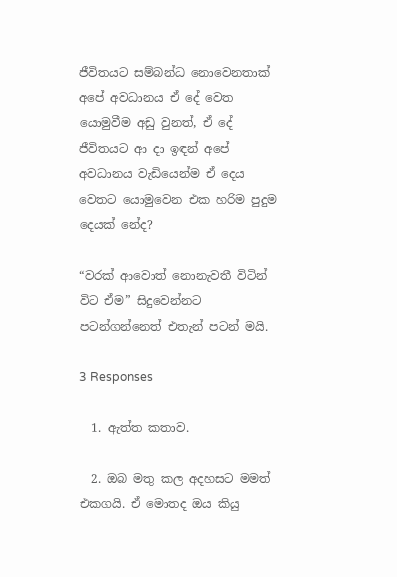ජීවිතයට සම්බන්ධ නොවෙනතාක් අපේ අවධානය ඒ දේ වෙත යොමුවීම අඩු වුනත්, ඒ දේ ජීවිතයට ආ දා ඉඳන් අපේ අවධානය වැඩියෙන්ම ඒ දෙය වෙතට යොමුවෙන එක හරිම පුදුම දෙයක් නේද?

“වරක් ආවොත් නොනැවතී විටින් විට ඒම” සිදුවෙන්නට පටන්ගන්නෙත් එතැන් පටන් මයි.

3 Responses

  1. ඇත්ත කතාව.

  2. ඔබ මතු කල අදහසට මමත් එකගයි. ඒ මොතද ඔය කියු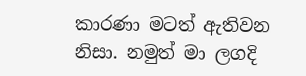කාරණා මටත් ඇතිවන නිසා. නමුත් මා ලගදි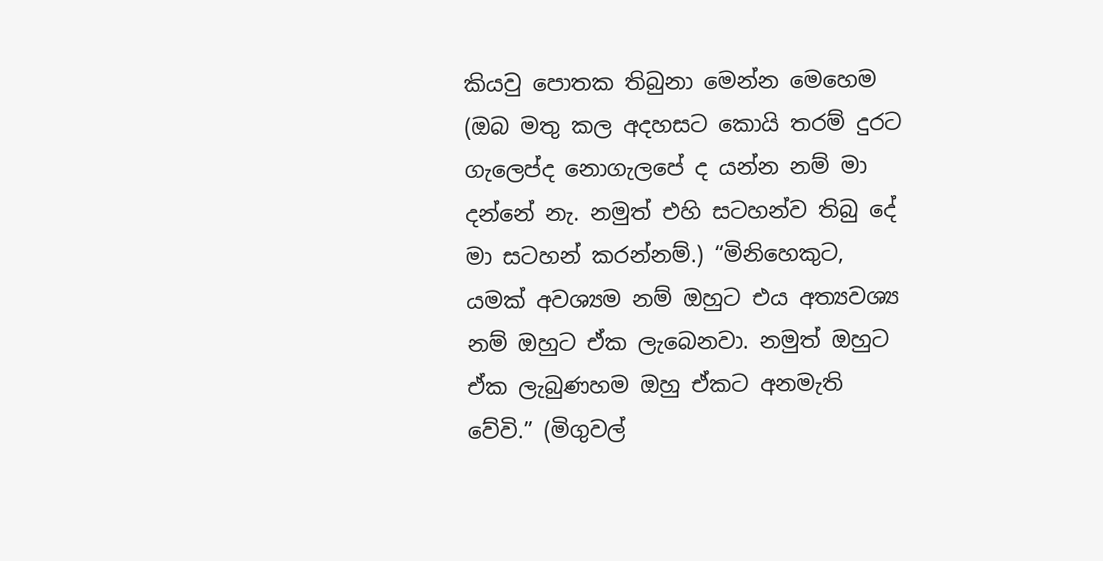කියවු පොතක තිබුනා මෙන්න මෙහෙම (ඔබ මතු කල අදහසට කොයි තරම් දුරට ගැල‌ෙප්ද නොගැලපේ ද යන්න නම් මා දන්නේ නැ. නමුත් එහි සටහන්ව තිබු දේ මා සටහන් කරන්නම්.) “මිනිහෙකුට, යමක් අවශ්‍යම නම් ඔහුට එය අත්‍යවශ්‍ය නම් ඔහුට ඒක ලැබෙනවා. නමුත් ඔහුට ඒක ලැබුණහම ඔහු ඒකට අනමැති වේවි.” (මිගුවල්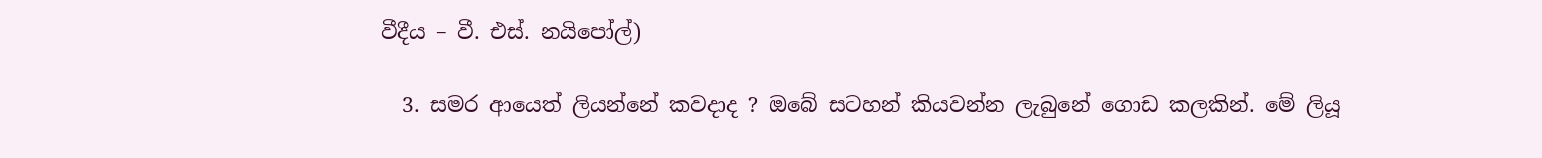වීදීය – වී. එස්. නයිපෝල්)

  3. සමර ආයෙත් ලියන්නේ කවදාද ? ඔබේ සටහන් කියවන්න ලැබුනේ ගොඩ කලකින්. මේ ලියූ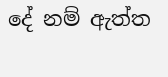දේ නම් ඇත්ත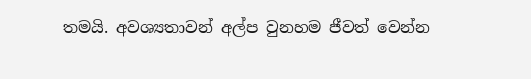තමයි. අවශ්‍යතාවන් අල්ප වුනහම ජීවත් වෙන්න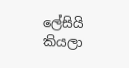ලේසියි කියලා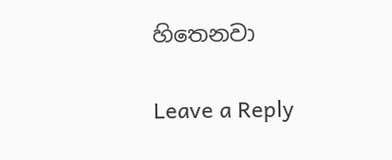හිතෙනවා

Leave a Reply